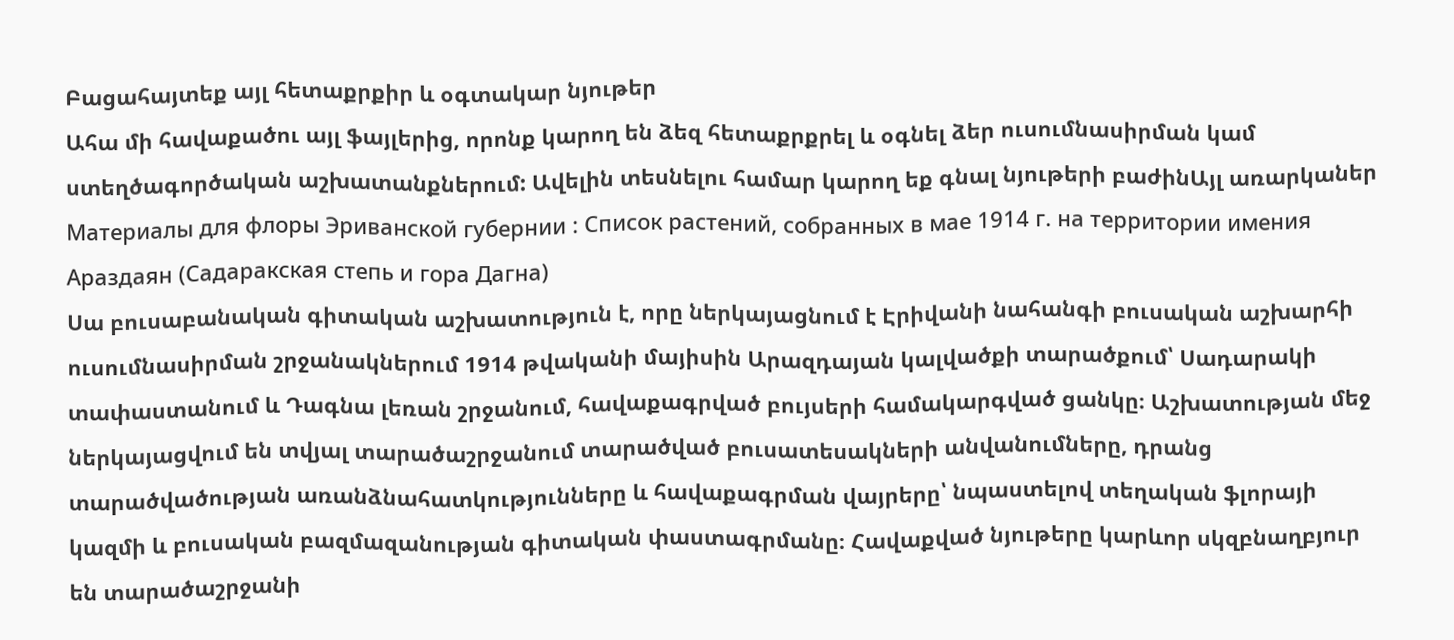Բացահայտեք այլ հետաքրքիր և օգտակար նյութեր
Ահա մի հավաքածու այլ ֆայլերից, որոնք կարող են ձեզ հետաքրքրել և օգնել ձեր ուսումնասիրման կամ ստեղծագործական աշխատանքներում: Ավելին տեսնելու համար կարող եք գնալ նյութերի բաժինԱյլ առարկաներ
Материалы для флоры Эриванской губернии : Список растений, собранных в мае 1914 г. на территории имения Араздаян (Садаракская степь и гора Дагна)
Սա բուսաբանական գիտական աշխատություն է, որը ներկայացնում է Էրիվանի նահանգի բուսական աշխարհի ուսումնասիրման շրջանակներում 1914 թվականի մայիսին Արազդայան կալվածքի տարածքում՝ Սադարակի տափաստանում և Դագնա լեռան շրջանում, հավաքագրված բույսերի համակարգված ցանկը։ Աշխատության մեջ ներկայացվում են տվյալ տարածաշրջանում տարածված բուսատեսակների անվանումները, դրանց տարածվածության առանձնահատկությունները և հավաքագրման վայրերը՝ նպաստելով տեղական ֆլորայի կազմի և բուսական բազմազանության գիտական փաստագրմանը։ Հավաքված նյութերը կարևոր սկզբնաղբյուր են տարածաշրջանի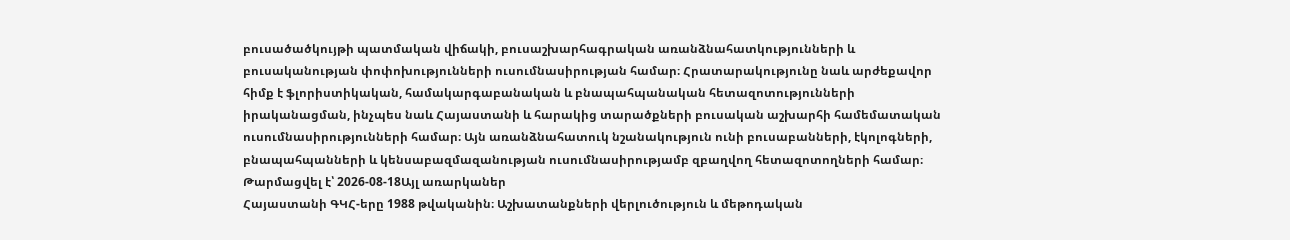բուսածածկույթի պատմական վիճակի, բուսաշխարհագրական առանձնահատկությունների և բուսականության փոփոխությունների ուսումնասիրության համար։ Հրատարակությունը նաև արժեքավոր հիմք է ֆլորիստիկական, համակարգաբանական և բնապահպանական հետազոտությունների իրականացման, ինչպես նաև Հայաստանի և հարակից տարածքների բուսական աշխարհի համեմատական ուսումնասիրությունների համար։ Այն առանձնահատուկ նշանակություն ունի բուսաբանների, էկոլոգների, բնապահպանների և կենսաբազմազանության ուսումնասիրությամբ զբաղվող հետազոտողների համար։
Թարմացվել է՝ 2026-08-18Այլ առարկաներ
Հայաստանի ԳԿՀ-երը 1988 թվականին։ Աշխատանքների վերլուծություն և մեթոդական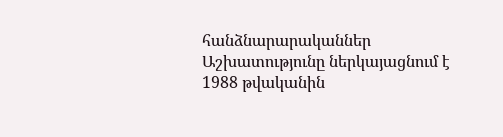հանձնարարականներ
Աշխատությունը ներկայացնում է 1988 թվականին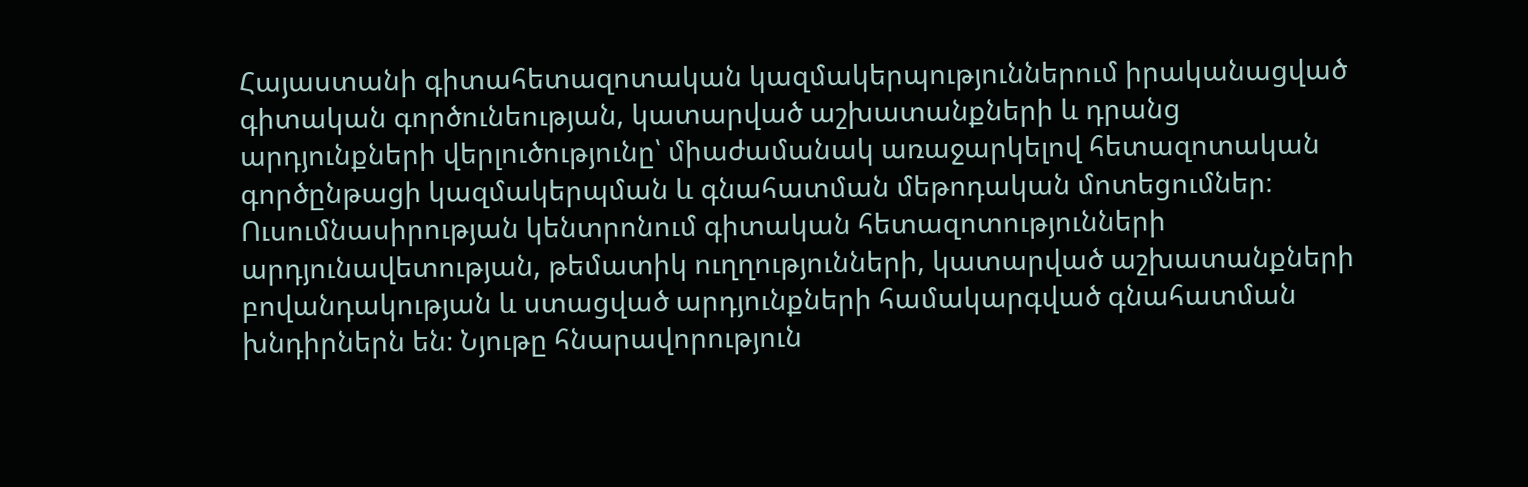Հայաստանի գիտահետազոտական կազմակերպություններում իրականացված գիտական գործունեության, կատարված աշխատանքների և դրանց արդյունքների վերլուծությունը՝ միաժամանակ առաջարկելով հետազոտական գործընթացի կազմակերպման և գնահատման մեթոդական մոտեցումներ։ Ուսումնասիրության կենտրոնում գիտական հետազոտությունների արդյունավետության, թեմատիկ ուղղությունների, կատարված աշխատանքների բովանդակության և ստացված արդյունքների համակարգված գնահատման խնդիրներն են։ Նյութը հնարավորություն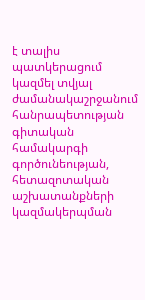է տալիս պատկերացում կազմել տվյալ ժամանակաշրջանում հանրապետության գիտական համակարգի գործունեության, հետազոտական աշխատանքների կազմակերպման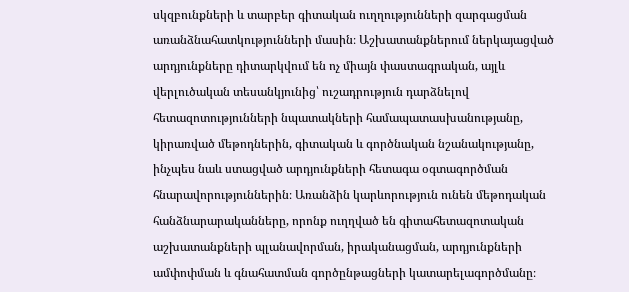սկզբունքների և տարբեր գիտական ուղղությունների զարգացման առանձնահատկությունների մասին։ Աշխատանքներում ներկայացված արդյունքները դիտարկվում են ոչ միայն փաստագրական, այլև վերլուծական տեսանկյունից՝ ուշադրություն դարձնելով հետազոտությունների նպատակների համապատասխանությանը, կիրառված մեթոդներին, գիտական և գործնական նշանակությանը, ինչպես նաև ստացված արդյունքների հետագա օգտագործման հնարավորություններին։ Առանձին կարևորություն ունեն մեթոդական հանձնարարականները, որոնք ուղղված են գիտահետազոտական աշխատանքների պլանավորման, իրականացման, արդյունքների ամփոփման և գնահատման գործընթացների կատարելագործմանը։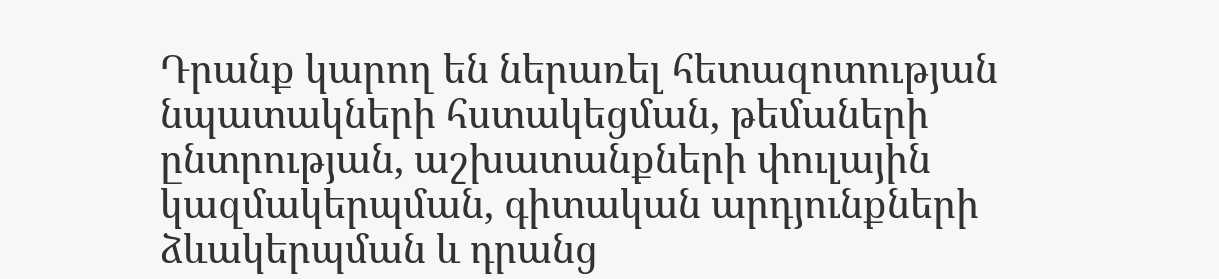Դրանք կարող են ներառել հետազոտության նպատակների հստակեցման, թեմաների ընտրության, աշխատանքների փուլային կազմակերպման, գիտական արդյունքների ձևակերպման և դրանց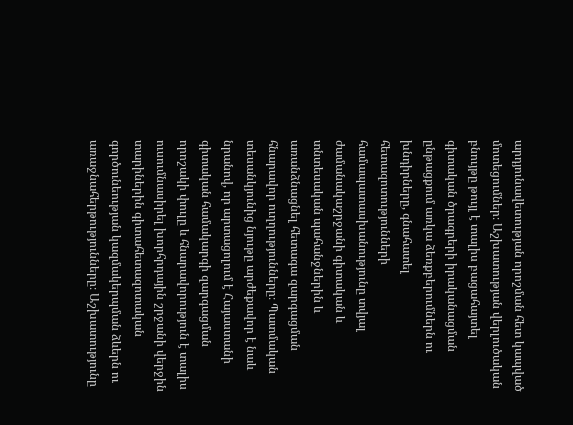արդյունավետության որոշման հետ կապված մոտեցումներ։ Աշխատության վերլուծական բնույթը թույլ է տալիս բացահայտել գիտական ծրագրերի իրականացման ընթացքում առկա ձեռքբերումներն ու խնդիրները, գնահատել հետազոտությունների համապատասխանությունը տվյալ ժամանակաշրջանի գիտական և տնտեսական պահանջներին և առանձնացնել հետագա զարգացման հնարավոր ուղղությունները։ Պատմական տեսանկյունից նյութը արժեքավոր է նաև նրանով, որ արտացոլում է Հայաստանի գիտական համակարգի զարգացման որոշակի փուլը և հնարավորություն է տալիս ուսումնասիրել խորհրդային շրջանի վերջին տարիներին գիտահետազոտական գործունեության կազմակերպման ձևերն ու առաջնահերթությունները։ Աշխատությունը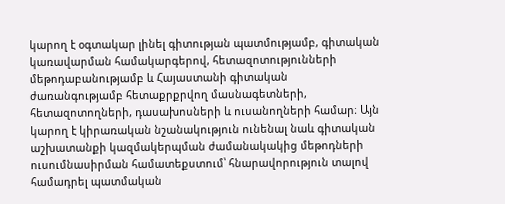կարող է օգտակար լինել գիտության պատմությամբ, գիտական կառավարման համակարգերով, հետազոտությունների մեթոդաբանությամբ և Հայաստանի գիտական ժառանգությամբ հետաքրքրվող մասնագետների, հետազոտողների, դասախոսների և ուսանողների համար։ Այն կարող է կիրառական նշանակություն ունենալ նաև գիտական աշխատանքի կազմակերպման ժամանակակից մեթոդների ուսումնասիրման համատեքստում՝ հնարավորություն տալով համադրել պատմական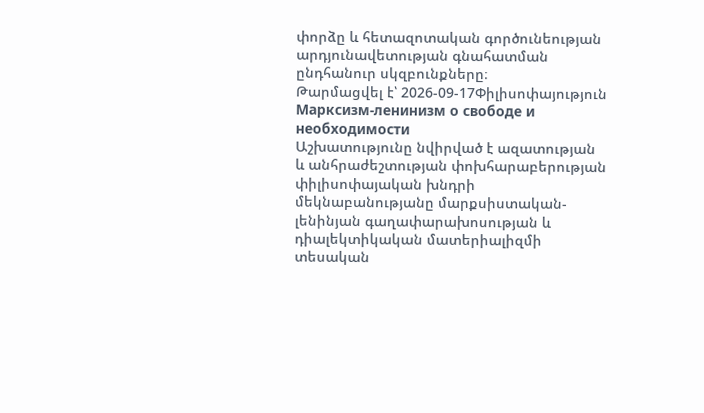փորձը և հետազոտական գործունեության արդյունավետության գնահատման ընդհանուր սկզբունքները։
Թարմացվել է՝ 2026-09-17Փիլիսոփայություն
Марксизм-ленинизм о свободе и необходимости
Աշխատությունը նվիրված է ազատության և անհրաժեշտության փոխհարաբերության փիլիսոփայական խնդրի մեկնաբանությանը մարքսիստական-լենինյան գաղափարախոսության և դիալեկտիկական մատերիալիզմի տեսական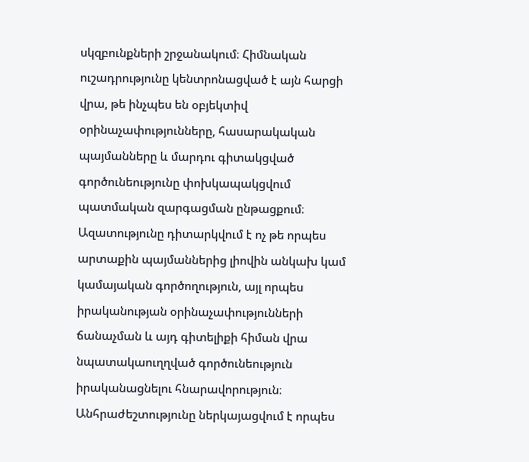սկզբունքների շրջանակում։ Հիմնական ուշադրությունը կենտրոնացված է այն հարցի վրա, թե ինչպես են օբյեկտիվ օրինաչափությունները, հասարակական պայմանները և մարդու գիտակցված գործունեությունը փոխկապակցվում պատմական զարգացման ընթացքում։ Ազատությունը դիտարկվում է ոչ թե որպես արտաքին պայմաններից լիովին անկախ կամ կամայական գործողություն, այլ որպես իրականության օրինաչափությունների ճանաչման և այդ գիտելիքի հիման վրա նպատակաուղղված գործունեություն իրականացնելու հնարավորություն։ Անհրաժեշտությունը ներկայացվում է որպես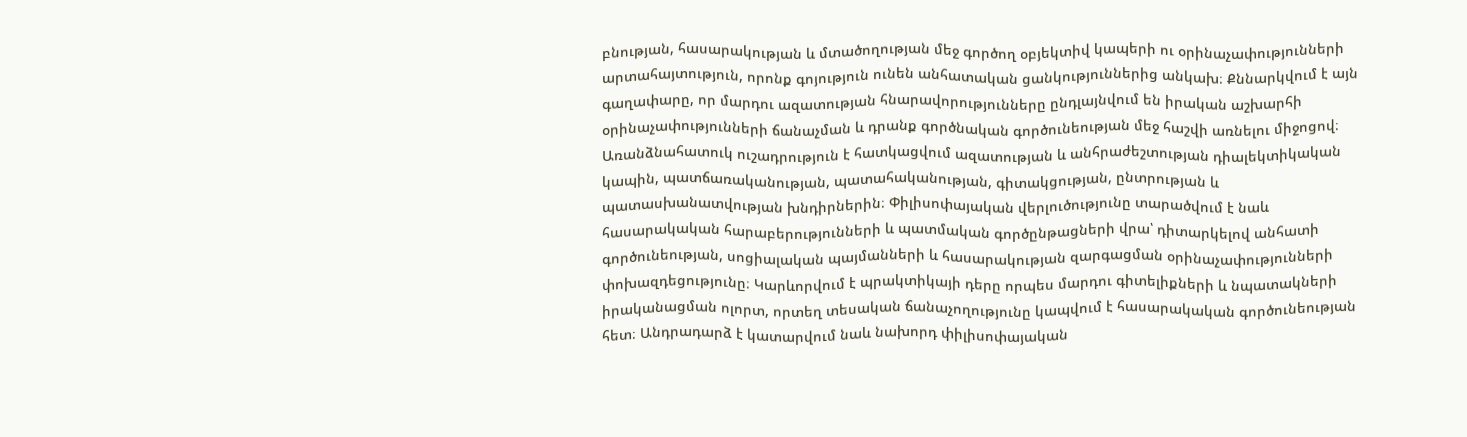բնության, հասարակության և մտածողության մեջ գործող օբյեկտիվ կապերի ու օրինաչափությունների արտահայտություն, որոնք գոյություն ունեն անհատական ցանկություններից անկախ։ Քննարկվում է այն գաղափարը, որ մարդու ազատության հնարավորությունները ընդլայնվում են իրական աշխարհի օրինաչափությունների ճանաչման և դրանք գործնական գործունեության մեջ հաշվի առնելու միջոցով։ Առանձնահատուկ ուշադրություն է հատկացվում ազատության և անհրաժեշտության դիալեկտիկական կապին, պատճառականության, պատահականության, գիտակցության, ընտրության և պատասխանատվության խնդիրներին։ Փիլիսոփայական վերլուծությունը տարածվում է նաև հասարակական հարաբերությունների և պատմական գործընթացների վրա՝ դիտարկելով անհատի գործունեության, սոցիալական պայմանների և հասարակության զարգացման օրինաչափությունների փոխազդեցությունը։ Կարևորվում է պրակտիկայի դերը որպես մարդու գիտելիքների և նպատակների իրականացման ոլորտ, որտեղ տեսական ճանաչողությունը կապվում է հասարակական գործունեության հետ։ Անդրադարձ է կատարվում նաև նախորդ փիլիսոփայական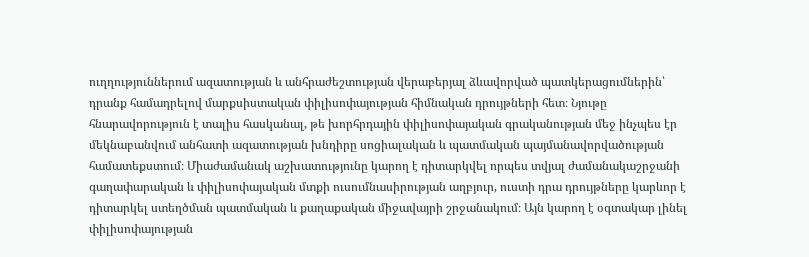ուղղություններում ազատության և անհրաժեշտության վերաբերյալ ձևավորված պատկերացումներին՝ դրանք համադրելով մարքսիստական փիլիսոփայության հիմնական դրույթների հետ։ Նյութը հնարավորություն է տալիս հասկանալ, թե խորհրդային փիլիսոփայական գրականության մեջ ինչպես էր մեկնաբանվում անհատի ազատության խնդիրը սոցիալական և պատմական պայմանավորվածության համատեքստում։ Միաժամանակ աշխատությունը կարող է դիտարկվել որպես տվյալ ժամանակաշրջանի գաղափարական և փիլիսոփայական մտքի ուսումնասիրության աղբյուր, ուստի դրա դրույթները կարևոր է դիտարկել ստեղծման պատմական և քաղաքական միջավայրի շրջանակում։ Այն կարող է օգտակար լինել փիլիսոփայության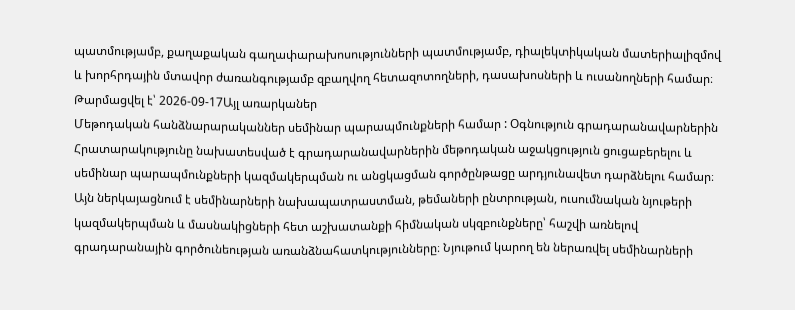պատմությամբ, քաղաքական գաղափարախոսությունների պատմությամբ, դիալեկտիկական մատերիալիզմով և խորհրդային մտավոր ժառանգությամբ զբաղվող հետազոտողների, դասախոսների և ուսանողների համար։
Թարմացվել է՝ 2026-09-17Այլ առարկաներ
Մեթոդական հանձնարարականներ սեմինար պարապմունքների համար : Օգնություն գրադարանավարներին
Հրատարակությունը նախատեսված է գրադարանավարներին մեթոդական աջակցություն ցուցաբերելու և սեմինար պարապմունքների կազմակերպման ու անցկացման գործընթացը արդյունավետ դարձնելու համար։ Այն ներկայացնում է սեմինարների նախապատրաստման, թեմաների ընտրության, ուսումնական նյութերի կազմակերպման և մասնակիցների հետ աշխատանքի հիմնական սկզբունքները՝ հաշվի առնելով գրադարանային գործունեության առանձնահատկությունները։ Նյութում կարող են ներառվել սեմինարների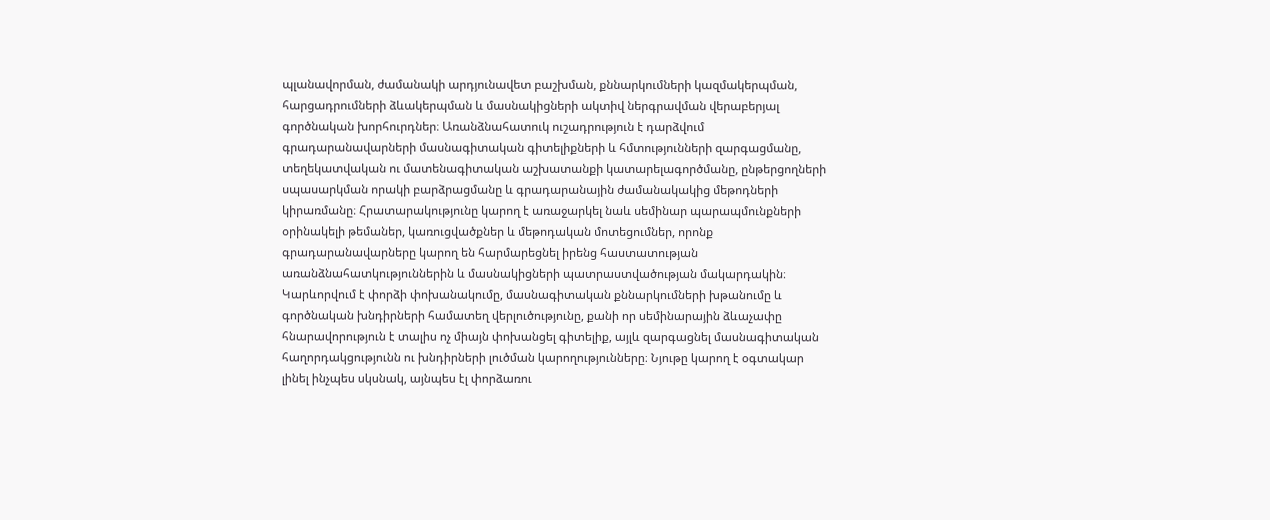պլանավորման, ժամանակի արդյունավետ բաշխման, քննարկումների կազմակերպման, հարցադրումների ձևակերպման և մասնակիցների ակտիվ ներգրավման վերաբերյալ գործնական խորհուրդներ։ Առանձնահատուկ ուշադրություն է դարձվում գրադարանավարների մասնագիտական գիտելիքների և հմտությունների զարգացմանը, տեղեկատվական ու մատենագիտական աշխատանքի կատարելագործմանը, ընթերցողների սպասարկման որակի բարձրացմանը և գրադարանային ժամանակակից մեթոդների կիրառմանը։ Հրատարակությունը կարող է առաջարկել նաև սեմինար պարապմունքների օրինակելի թեմաներ, կառուցվածքներ և մեթոդական մոտեցումներ, որոնք գրադարանավարները կարող են հարմարեցնել իրենց հաստատության առանձնահատկություններին և մասնակիցների պատրաստվածության մակարդակին։ Կարևորվում է փորձի փոխանակումը, մասնագիտական քննարկումների խթանումը և գործնական խնդիրների համատեղ վերլուծությունը, քանի որ սեմինարային ձևաչափը հնարավորություն է տալիս ոչ միայն փոխանցել գիտելիք, այլև զարգացնել մասնագիտական հաղորդակցությունն ու խնդիրների լուծման կարողությունները։ Նյութը կարող է օգտակար լինել ինչպես սկսնակ, այնպես էլ փորձառու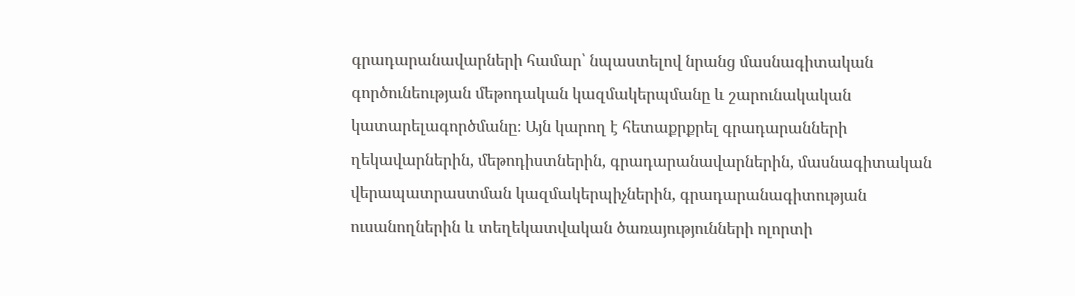գրադարանավարների համար՝ նպաստելով նրանց մասնագիտական գործունեության մեթոդական կազմակերպմանը և շարունակական կատարելագործմանը։ Այն կարող է հետաքրքրել գրադարանների ղեկավարներին, մեթոդիստներին, գրադարանավարներին, մասնագիտական վերապատրաստման կազմակերպիչներին, գրադարանագիտության ուսանողներին և տեղեկատվական ծառայությունների ոլորտի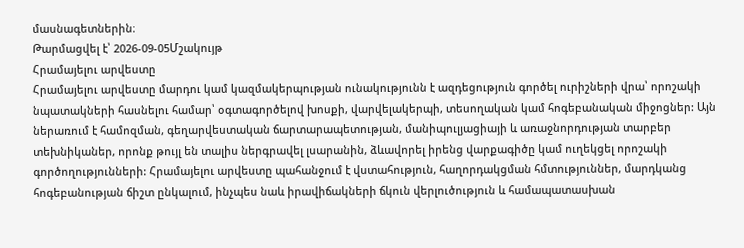մասնագետներին։
Թարմացվել է՝ 2026-09-05Մշակույթ
Հրամայելու արվեստը
Հրամայելու արվեստը մարդու կամ կազմակերպության ունակությունն է ազդեցություն գործել ուրիշների վրա՝ որոշակի նպատակների հասնելու համար՝ օգտագործելով խոսքի, վարվելակերպի, տեսողական կամ հոգեբանական միջոցներ: Այն ներառում է համոզման, գեղարվեստական ճարտարապետության, մանիպուլյացիայի և առաջնորդության տարբեր տեխնիկաներ, որոնք թույլ են տալիս ներգրավել լսարանին, ձևավորել իրենց վարքագիծը կամ ուղեկցել որոշակի գործողությունների: Հրամայելու արվեստը պահանջում է վստահություն, հաղորդակցման հմտություններ, մարդկանց հոգեբանության ճիշտ ընկալում, ինչպես նաև իրավիճակների ճկուն վերլուծություն և համապատասխան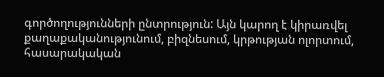գործողությունների ընտրություն: Այն կարող է կիրառվել քաղաքականությունում, բիզնեսում, կրթության ոլորտում, հասարակական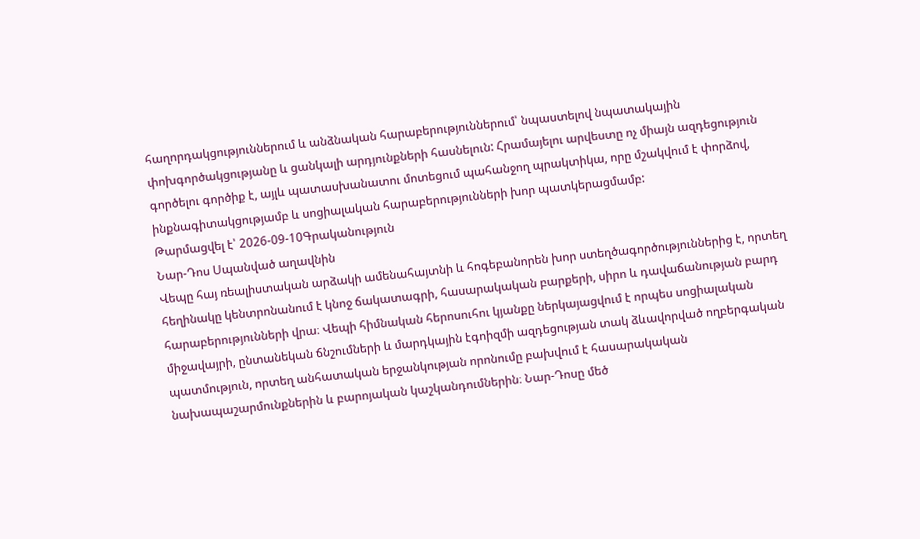հաղորդակցություններում և անձնական հարաբերություններում՝ նպաստելով նպատակային փոխգործակցությանը և ցանկալի արդյունքների հասնելուն: Հրամայելու արվեստը ոչ միայն ազդեցություն գործելու գործիք է, այլև պատասխանատու մոտեցում պահանջող պրակտիկա, որը մշակվում է փորձով, ինքնագիտակցությամբ և սոցիալական հարաբերությունների խոր պատկերացմամբ:
Թարմացվել է՝ 2026-09-10Գրականություն
Նար-Դոս Սպանված աղավնին
Վեպը հայ ռեալիստական արձակի ամենահայտնի և հոգեբանորեն խոր ստեղծագործություններից է, որտեղ հեղինակը կենտրոնանում է կնոջ ճակատագրի, հասարակական բարքերի, սիրո և դավաճանության բարդ հարաբերությունների վրա։ Վեպի հիմնական հերոսուհու կյանքը ներկայացվում է որպես սոցիալական միջավայրի, ընտանեկան ճնշումների և մարդկային էգոիզմի ազդեցության տակ ձևավորված ողբերգական պատմություն, որտեղ անհատական երջանկության որոնումը բախվում է հասարակական նախապաշարմունքներին և բարոյական կաշկանդումներին։ Նար-Դոսը մեծ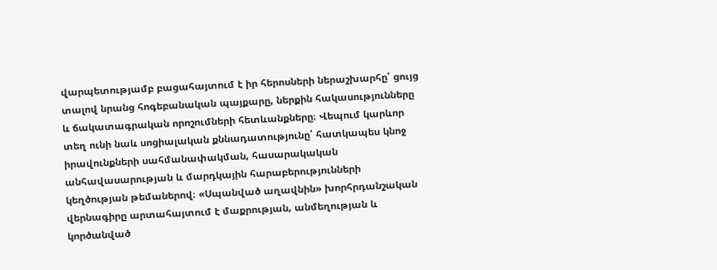վարպետությամբ բացահայտում է իր հերոսների ներաշխարհը՝ ցույց տալով նրանց հոգեբանական պայքարը, ներքին հակասությունները և ճակատագրական որոշումների հետևանքները։ Վեպում կարևոր տեղ ունի նաև սոցիալական քննադատությունը՝ հատկապես կնոջ իրավունքների սահմանափակման, հասարակական անհավասարության և մարդկային հարաբերությունների կեղծության թեմաներով։ «Սպանված աղավնին» խորհրդանշական վերնագիրը արտահայտում է մաքրության, անմեղության և կործանված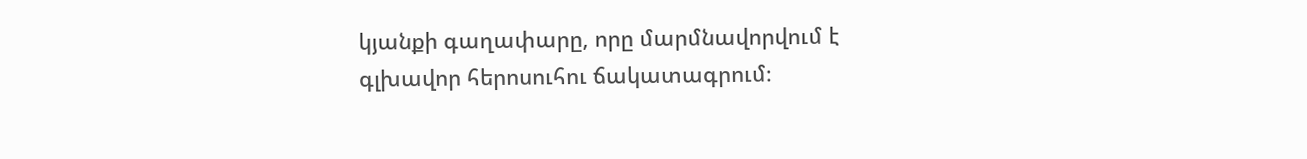կյանքի գաղափարը, որը մարմնավորվում է գլխավոր հերոսուհու ճակատագրում։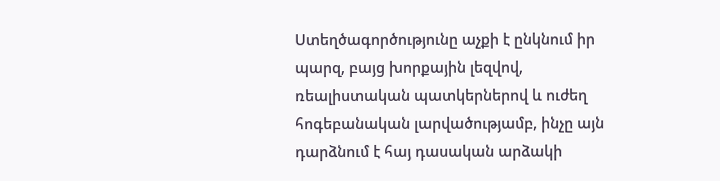Ստեղծագործությունը աչքի է ընկնում իր պարզ, բայց խորքային լեզվով, ռեալիստական պատկերներով և ուժեղ հոգեբանական լարվածությամբ, ինչը այն դարձնում է հայ դասական արձակի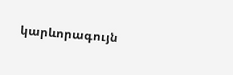կարևորագույն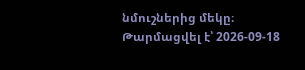նմուշներից մեկը։
Թարմացվել է՝ 2026-09-18